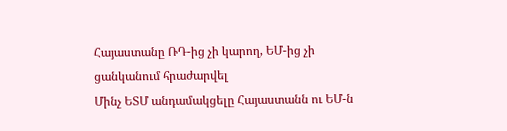Հայաստանը ՌԴ-ից չի կարող, ԵՄ-ից չի ցանկանում հրաժարվել
Մինչ ԵՏՄ անդամակցելը Հայաստանն ու ԵՄ-ն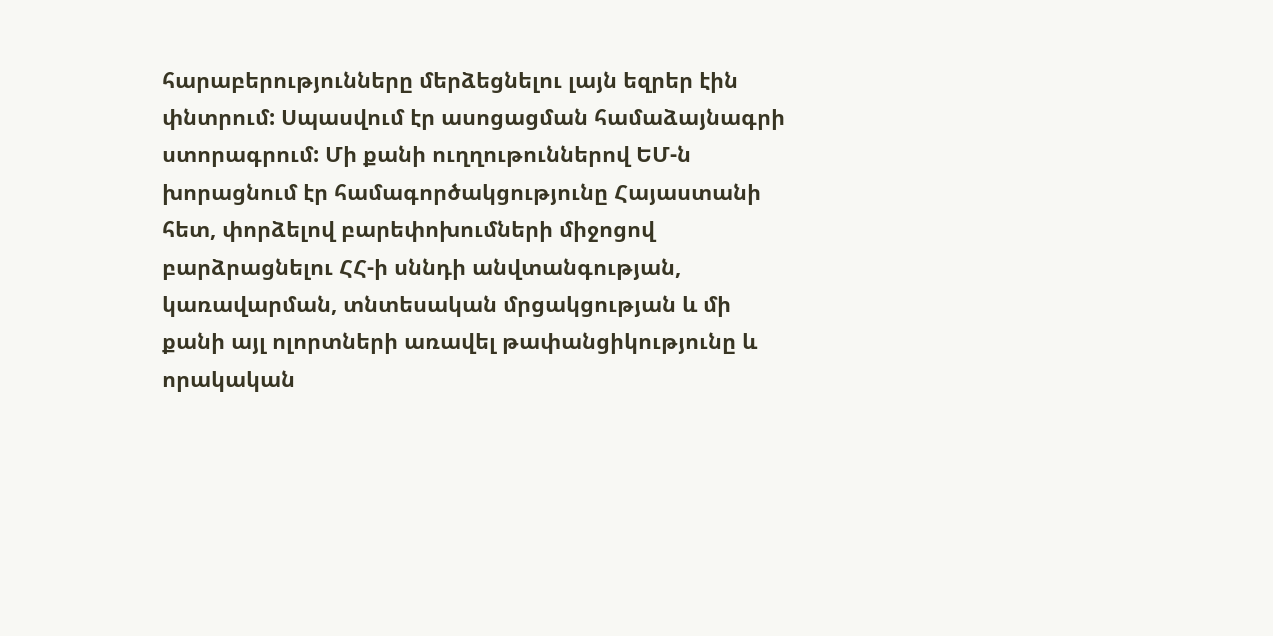հարաբերությունները մերձեցնելու լայն եզրեր էին փնտրում: Սպասվում էր ասոցացման համաձայնագրի ստորագրում: Մի քանի ուղղութուններով ԵՄ-ն խորացնում էր համագործակցությունը Հայաստանի հետ, փորձելով բարեփոխումների միջոցով բարձրացնելու ՀՀ-ի սննդի անվտանգության, կառավարման, տնտեսական մրցակցության և մի քանի այլ ոլորտների առավել թափանցիկությունը և որակական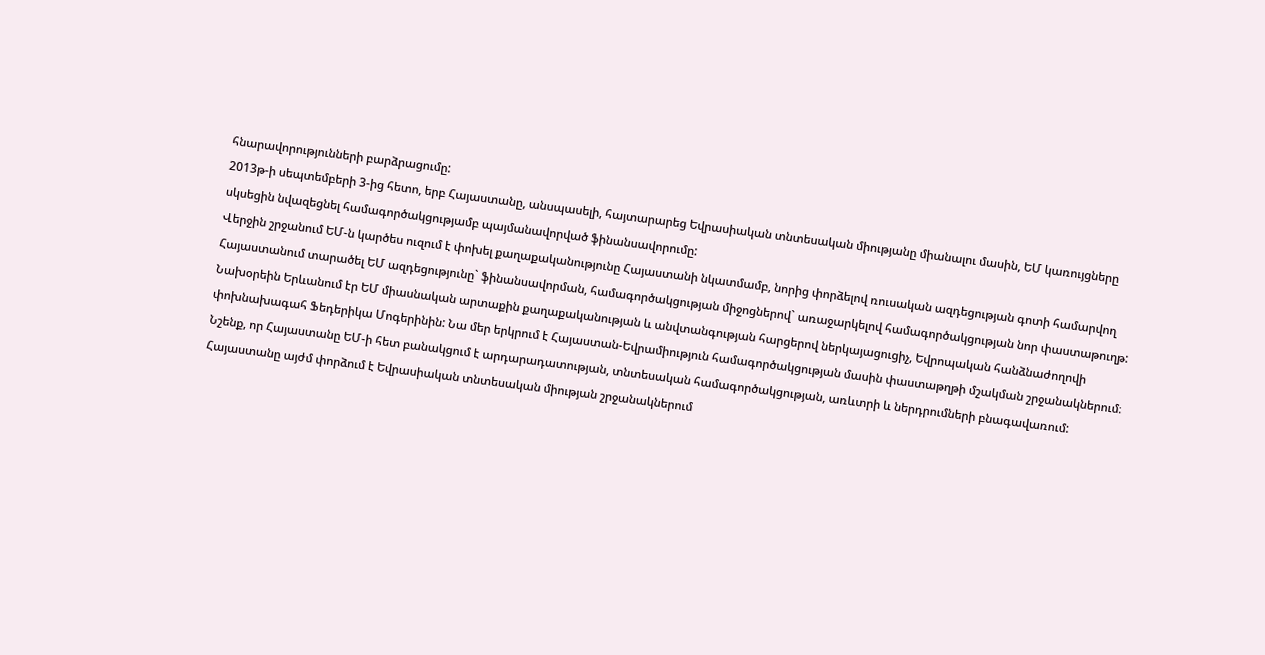հնարավորությունների բարձրացումը:
2013թ-ի սեպտեմբերի 3-ից հետո, երբ Հայաստանը, անսպասելի, հայտարարեց Եվրասիական տնտեսական միությանը միանալու մասին, ԵՄ կառույցները սկսեցին նվազեցնել համագործակցությամբ պայմանավորված ֆինանսավորումը:
Վերջին շրջանում ԵՄ-ն կարծես ուզում է փոխել քաղաքականությունը Հայաստանի նկատմամբ, նորից փորձելով ռուսական ազդեցության գոտի համարվող Հայաստանում տարածել ԵՄ ազդեցությունը` ֆինանսավորման, համագործակցության միջոցներով` առաջարկելով համագործակցության նոր փաստաթուղթ:
Նախօրեին Երևանում էր ԵՄ միասնական արտաքին քաղաքականության և անվտանգության հարցերով ներկայացուցիչ, Եվրոպական հանձնաժողովի փոխնախագահ Ֆեդերիկա Մոգերինին: Նա մեր երկրում է Հայաստան-Եվրամիություն համագործակցության մասին փաստաթղթի մշակման շրջանակներում։
Նշենք, որ Հայաստանը ԵՄ-ի հետ բանակցում է արդարադատության, տնտեսական համագործակցության, առևտրի և ներդրումների բնագավառում:
Հայաստանը այժմ փորձում է Եվրասիական տնտեսական միության շրջանակներում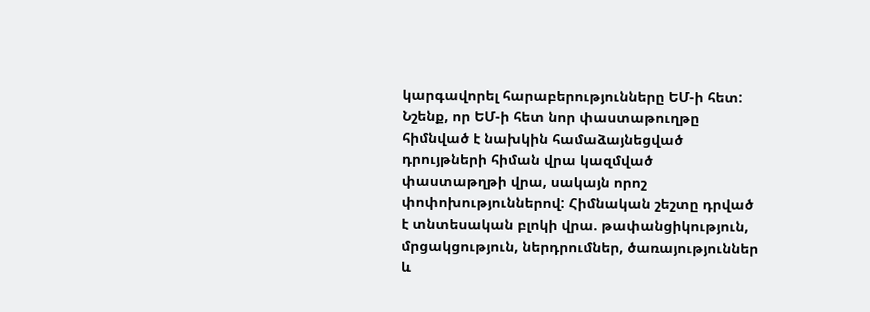կարգավորել հարաբերությունները ԵՄ-ի հետ:
Նշենք, որ ԵՄ-ի հետ նոր փաստաթուղթը հիմնված է նախկին համաձայնեցված դրույթների հիման վրա կազմված փաստաթղթի վրա, սակայն որոշ փոփոխություններով: Հիմնական շեշտը դրված է տնտեսական բլոկի վրա. թափանցիկություն, մրցակցություն, ներդրումներ, ծառայություններ և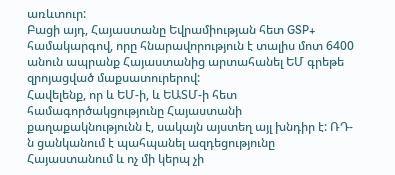առևտուր:
Բացի այդ, Հայաստանը Եվրամիության հետ GSP+ համակարգով, որը հնարավորություն է տալիս մոտ 6400 անուն ապրանք Հայաստանից արտահանել ԵՄ գրեթե զրոյացված մաքսատուրերով:
Հավելենք, որ և ԵՄ-ի, և ԵԱՏՄ-ի հետ համագործակցությունը Հայաստանի քաղաքակնությունն է, սակայն այստեղ այլ խնդիր է: ՌԴ-ն ցանկանում է պահպանել ազդեցությունը Հայաստանում և ոչ մի կերպ չի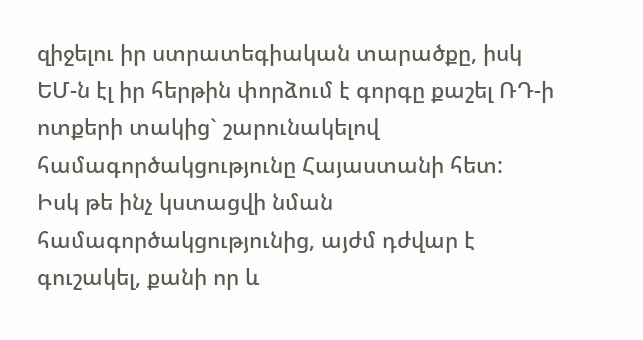զիջելու իր ստրատեգիական տարածքը, իսկ ԵՄ-ն էլ իր հերթին փորձում է գորգը քաշել ՌԴ-ի ոտքերի տակից` շարունակելով համագործակցությունը Հայաստանի հետ:
Իսկ թե ինչ կստացվի նման համագործակցությունից, այժմ դժվար է գուշակել, քանի որ և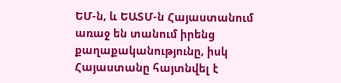ԵՄ-ն, և ԵԱՏՄ-ն Հայաստանում առաջ են տանում իրենց քաղաքականությունը, իսկ Հայաստանը հայտնվել է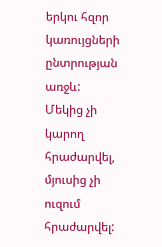երկու հզոր կառույցների ընտրության առջև: Մեկից չի կարող հրաժարվել, մյուսից չի ուզում հրաժարվել: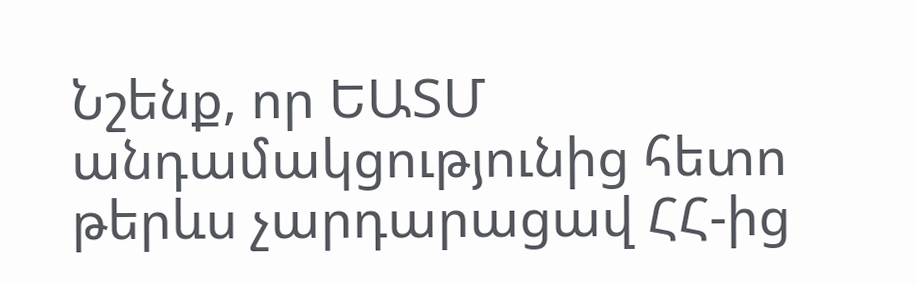Նշենք, որ ԵԱՏՄ անդամակցությունից հետո թերևս չարդարացավ ՀՀ-ից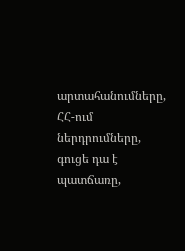արտահանումները, ՀՀ-ում ներդրումները, գուցե դա է պատճառը,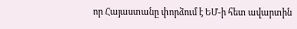որ Հայաստանը փորձում է ԵՄ-ի հետ ավարտին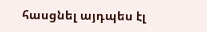հասցնել այդպես էլ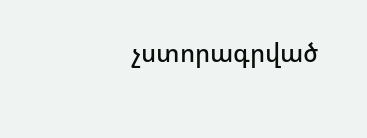չստորագրված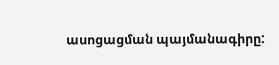ասոցացման պայմանագիրը: